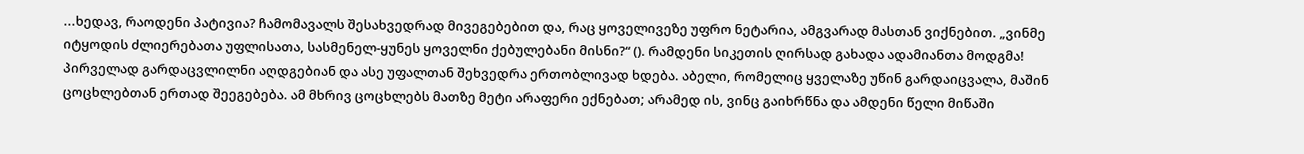...ხედავ, რაოდენი პატივია? ჩამომავალს შესახვედრად მივეგებებით და, რაც ყოველივეზე უფრო ნეტარია, ამგვარად მასთან ვიქნებით. „ვინმე იტყოდის ძლიერებათა უფლისათა, სასმენელ-ყუნეს ყოველნი ქებულებანი მისნი?“ (). რამდენი სიკეთის ღირსად გახადა ადამიანთა მოდგმა! პირველად გარდაცვლილნი აღდგებიან და ასე უფალთან შეხვედრა ერთობლივად ხდება. აბელი, რომელიც ყველაზე უწინ გარდაიცვალა, მაშინ ცოცხლებთან ერთად შეეგებება. ამ მხრივ ცოცხლებს მათზე მეტი არაფერი ექნებათ; არამედ ის, ვინც გაიხრწნა და ამდენი წელი მიწაში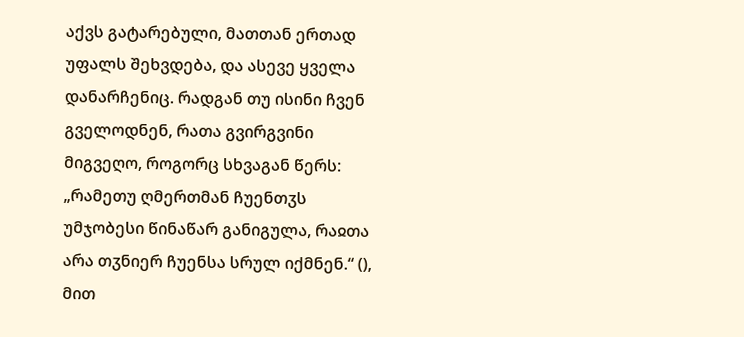აქვს გატარებული, მათთან ერთად უფალს შეხვდება, და ასევე ყველა დანარჩენიც. რადგან თუ ისინი ჩვენ გველოდნენ, რათა გვირგვინი მიგვეღო, როგორც სხვაგან წერს: „რამეთუ ღმერთმან ჩუენთჳს უმჯობესი წინაწარ განიგულა, რაჲთა არა თჳნიერ ჩუენსა სრულ იქმნენ.“ (), მით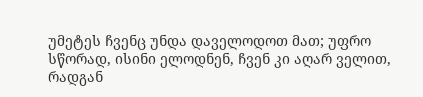უმეტეს ჩვენც უნდა დაველოდოთ მათ; უფრო სწორად, ისინი ელოდნენ, ჩვენ კი აღარ ველით, რადგან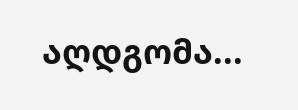აღდგომა...